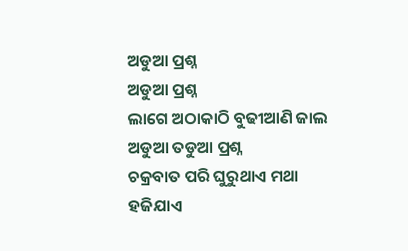ଅଡୁଆ ପ୍ରଶ୍ନ
ଅଡୁଆ ପ୍ରଶ୍ନ
ଲାଗେ ଅଠାକାଠି ବୁଢୀଆଣି ଜାଲ
ଅଡୁଆ ତଡୁଆ ପ୍ରଶ୍ନ
ଚକ୍ରବାତ ପରି ଘୁରୁଥାଏ ମଥା
ହଜିଯାଏ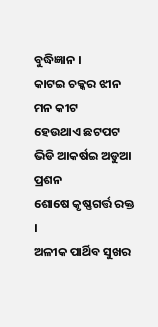ବୁଦ୍ଧିଜ୍ଞାନ ।
କାଟଇ ଚକ୍କର ଝୀନ ମନ କୀଟ
ହେଉଥାଏ ଛଟପଟ
ଭିଡି ଆକର୍ଷଇ ଅଡୁଆ ପ୍ରଶନ
ଶୋଷେ କୃଷ୍ଣଗର୍ତ୍ତ ରକ୍ତ ।
ଅଳୀକ ପାର୍ଥିବ ସୁଖର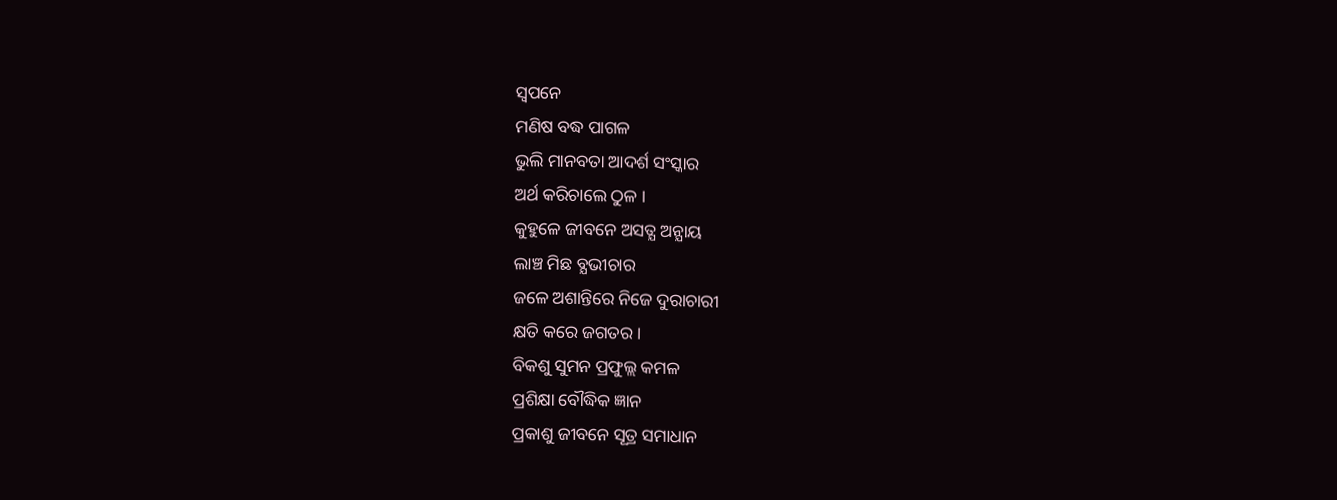ସ୍ବପନେ
ମଣିଷ ବଦ୍ଧ ପାଗଳ
ଭୁଲି ମାନବତା ଆଦର୍ଶ ସଂସ୍କାର
ଅର୍ଥ କରିଚାଲେ ଠୁଳ ।
କୁହୁଳେ ଜୀବନେ ଅସତ୍ଯ ଅନ୍ଯାୟ
ଲାଞ୍ଚ ମିଛ ବ୍ଯଭୀଚାର
ଜଳେ ଅଶାନ୍ତିରେ ନିଜେ ଦୁରାଚାରୀ
କ୍ଷତି କରେ ଜଗତର ।
ବିକଶୁ ସୁମନ ପ୍ରଫୁଲ୍ଲ କମଳ
ପ୍ରଶିକ୍ଷା ବୌଦ୍ଧିକ ଜ୍ଞାନ
ପ୍ରକାଶୁ ଜୀବନେ ସୂତ୍ର ସମାଧାନ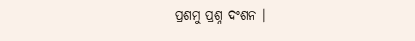ପ୍ରଶମୁ ପ୍ରଶ୍ନ ଦଂଶନ ।